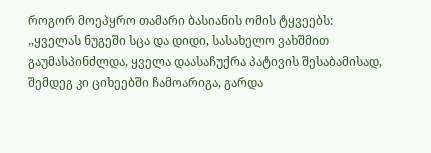როგორ მოეპყრო თამარი ბასიანის ომის ტყვეებს:
,,ყველას ნუგეში სცა და დიდი, სასახელო ვახშმით გაუმასპინძლდა, ყველა დაასაჩუქრა პატივის შესაბამისად, შემდეგ კი ციხეებში ჩამოარიგა, გარდა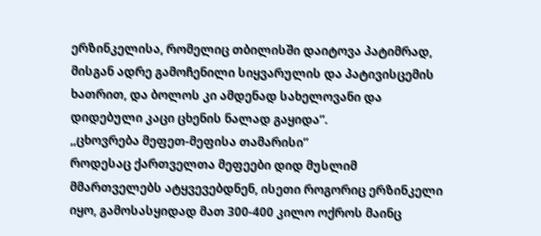ერზინკელისა, რომელიც თბილისში დაიტოვა პატიმრად, მისგან ადრე გამოჩენილი სიყვარულის და პატივისცემის ხათრით, და ბოლოს კი ამდენად სახელოვანი და დიდებული კაცი ცხენის ნალად გაყიდა”.
,,ცხოვრება მეფეთ-მეფისა თამარისი”
როდესაც ქართველთა მეფეები დიდ მუსლიმ მმართველებს ატყვევებდნენ, ისეთი როგორიც ერზინკელი იყო, გამოსასყიდად მათ 300-400 კილო ოქროს მაინც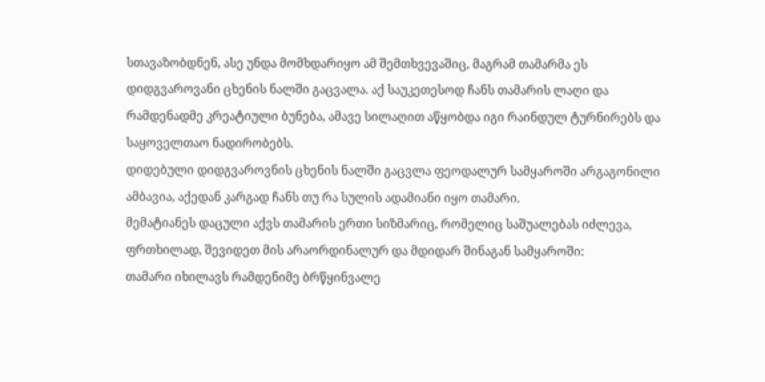სთავაზობდნენ, ასე უნდა მომხდარიყო ამ შემთხვევაშიც, მაგრამ თამარმა ეს დიდგვაროვანი ცხენის ნალში გაცვალა. აქ საუკეთესოდ ჩანს თამარის ლაღი და რამდენადმე კრეატიული ბუნება, ამავე სილაღით აწყობდა იგი რაინდულ ტურნირებს და საყოველთაო ნადირობებს.
დიდებული დიდგვაროვნის ცხენის ნალში გაცვლა ფეოდალურ სამყაროში არგაგონილი ამბავია, აქედან კარგად ჩანს თუ რა სულის ადამიანი იყო თამარი.
მემატიანეს დაცული აქვს თამარის ერთი სიზმარიც, რომელიც საშუალებას იძლევა, ფრთხილად, შევიდეთ მის არაორდინალურ და მდიდარ შინაგან სამყაროში:
თამარი იხილავს რამდენიმე ბრწყინვალე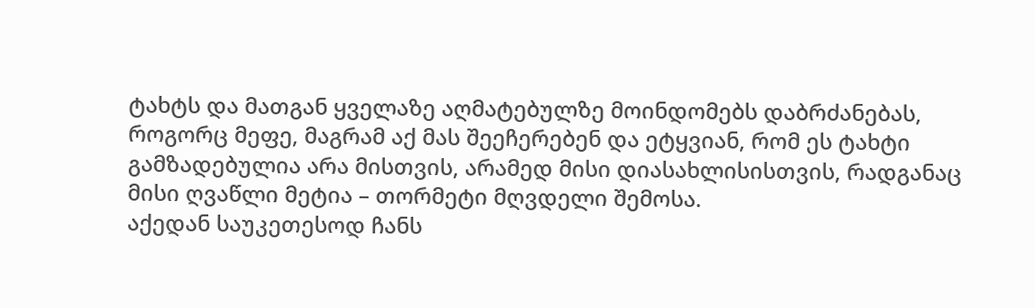ტახტს და მათგან ყველაზე აღმატებულზე მოინდომებს დაბრძანებას, როგორც მეფე, მაგრამ აქ მას შეეჩერებენ და ეტყვიან, რომ ეს ტახტი გამზადებულია არა მისთვის, არამედ მისი დიასახლისისთვის, რადგანაც მისი ღვაწლი მეტია – თორმეტი მღვდელი შემოსა.
აქედან საუკეთესოდ ჩანს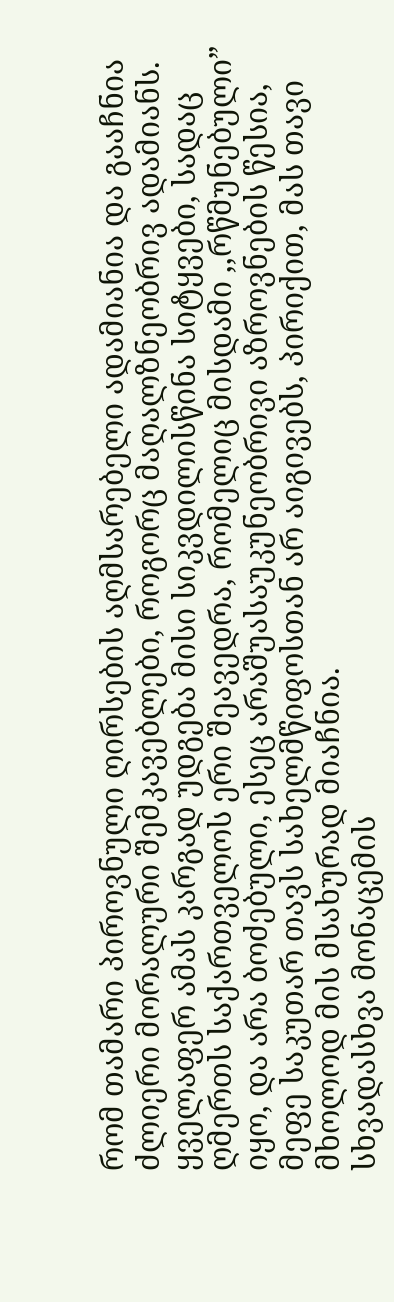რომ თამარი პიროვნული ღირსების აღმსარებელი ადამიანია და გააჩნია ძლიერი მორალური შემკავებლები, როგორც მაღალზნეობრივ ადამიანს.
ყველაფერ ამას კარგად უდგება მისი სიკვდილისწინა სიტყვები, სადაც ღმერთს საქართველოს ერი შეავედრა, რომელიც მისდამი ,,რწმუნებული” იყო, და არა ბოძებული, ესეც არაშუასაუკუნეობრივი აზროვნების წესია, მეფე საკუთარ თავს სახელმწიფოსთან არ აიგივებს, პირიქით, მას თავი მხოლოდ მის მსახურად მიაჩნია.
სხვადასხვა მონაცემის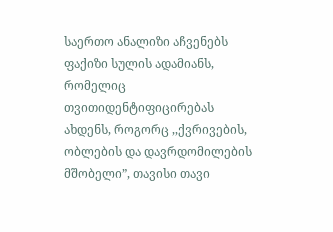საერთო ანალიზი აჩვენებს ფაქიზი სულის ადამიანს, რომელიც თვითიდენტიფიცირებას ახდენს, როგორც ,,ქვრივების, ობლების და დავრდომილების მშობელი”, თავისი თავი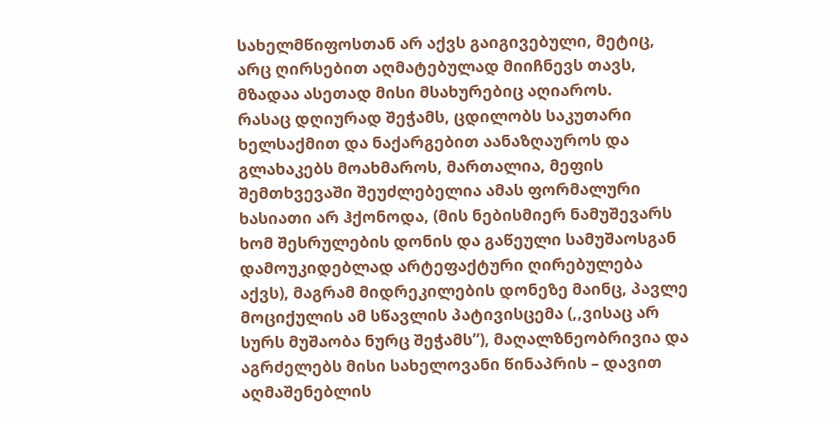სახელმწიფოსთან არ აქვს გაიგივებული, მეტიც, არც ღირსებით აღმატებულად მიიჩნევს თავს, მზადაა ასეთად მისი მსახურებიც აღიაროს.
რასაც დღიურად შეჭამს, ცდილობს საკუთარი ხელსაქმით და ნაქარგებით აანაზღაუროს და გლახაკებს მოახმაროს, მართალია, მეფის შემთხვევაში შეუძლებელია ამას ფორმალური ხასიათი არ ჰქონოდა, (მის ნებისმიერ ნამუშევარს ხომ შესრულების დონის და გაწეული სამუშაოსგან დამოუკიდებლად არტეფაქტური ღირებულება აქვს), მაგრამ მიდრეკილების დონეზე მაინც, პავლე მოციქულის ამ სწავლის პატივისცემა (,,ვისაც არ სურს მუშაობა ნურც შეჭამს”), მაღალზნეობრივია და აგრძელებს მისი სახელოვანი წინაპრის – დავით აღმაშენებლის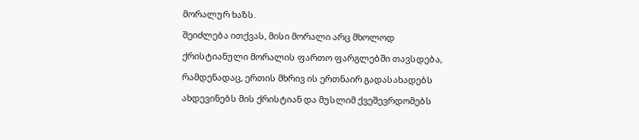მორალურ ხაზს.
შეიძლება ითქვას, მისი მორალი არც მხოლოდ ქრისტიანული მორალის ფართო ფარგლებში თავსდება, რამდენადაც, ერთის მხრივ ის ერთნაირ გადასახადებს ახდევინებს მის ქრისტიან და მუსლიმ ქვეშევრდომებს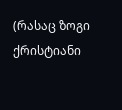(რასაც ზოგი ქრისტიანი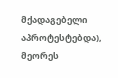მქადაგებელი აპროტესტებდა), მეორეს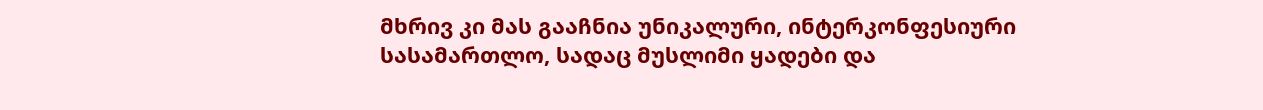მხრივ კი მას გააჩნია უნიკალური, ინტერკონფესიური სასამართლო, სადაც მუსლიმი ყადები და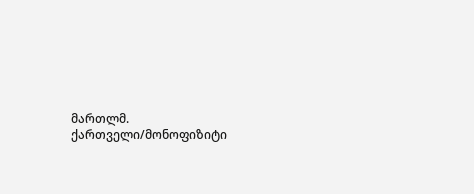მართლმ. ქართველი/მონოფიზიტი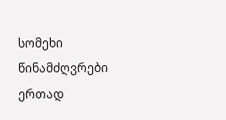სომეხი წინამძღვრები ერთად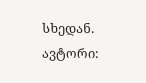სხედან.
ავტორი: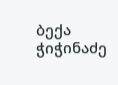ბექა ჭიჭინაძე